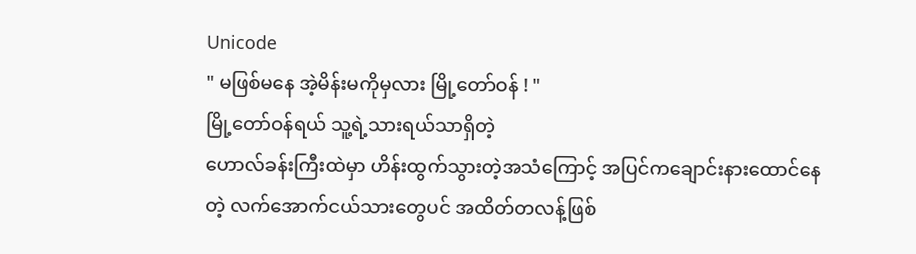Unicode
" မဖြစ်မနေ အဲ့မိန်းမကိုမှလား မြို့တော်ဝန် ! "
မြို့တော်ဝန်ရယ် သူ့ရဲ့သားရယ်သာရှိတဲ့
ဟောလ်ခန်းကြီးထဲမှာ ဟိန်းထွက်သွားတဲ့အသံကြောင့် အပြင်ကချောင်းနားထောင်နေတဲ့ လက်အောက်ငယ်သားတွေပင် အထိတ်တလန့်ဖြစ်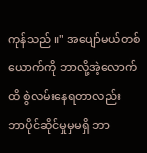ကုန်သည် ။" အပျော်မယ်တစ်ယောက်ကို ဘာလို့အဲ့လောက်ထိ စွဲလမ်းနေရတာလည်း
ဘာပိုင်ဆိုင်မှုမှမရှိ ဘာ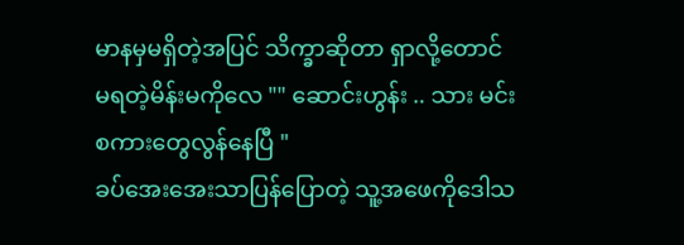မာနမှမရှိတဲ့အပြင် သိက္ခာဆိုတာ ရှာလို့တောင်မရတဲ့မိန်းမကိုလေ "" ဆောင်းဟွန်း .. သား မင်းစကားတွေလွန်နေပြီ "
ခပ်အေးအေးသာပြန်ပြောတဲ့ သူ့အဖေကိုဒေါသ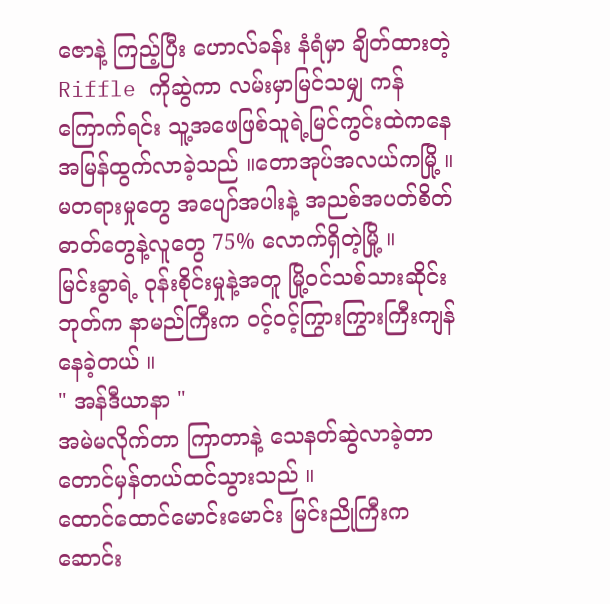ဇောနဲ့ ကြည့်ပြီး ဟောလ်ခန်း နံရံမှာ ချိတ်ထားတဲ့
Riffle ကိုဆွဲကာ လမ်းမှာမြင်သမျှ ကန်ကြောက်ရင်း သူ့အဖေဖြစ်သူရဲ့မြင်ကွင်းထဲကနေအမြန်ထွက်လာခဲ့သည် ။တောအုပ်အလယ်ကမြို့ ။ မတရားမှုတွေ အပျော်အပါးနဲ့ အညစ်အပတ်စိတ်ဓာတ်တွေနဲ့လူတွေ 75% လောက်ရှိတဲ့မြို့ ။
မြင်းခွာရဲ့ ဝုန်းစိုင်းမှုနဲ့အတူ မြို့ဝင်သစ်သားဆိုင်းဘုတ်က နာမည်ကြီးက ဝင့်ဝင့်ကြွားကြွားကြီးကျန်နေခဲ့တယ် ။
" အန်ဒီယာနာ "
အမဲမလိုက်တာ ကြာတာနဲ့ သေနတ်ဆွဲလာခဲ့တာတောင်မှန်တယ်ထင်သွားသည် ။
ထောင်ထောင်မောင်းမောင်း မြင်းညိုကြီးက
ဆောင်း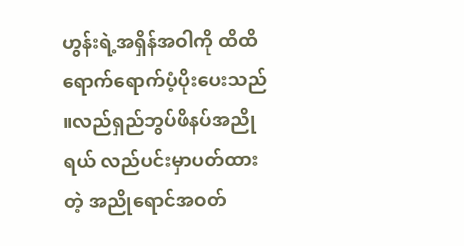ဟွန်းရဲ့အရှိန်အဝါကို ထိထိရောက်ရောက်ပံ့ပိုးပေးသည် ။လည်ရှည်ဘွပ်ဖိနပ်အညိုရယ် လည်ပင်းမှာပတ်ထားတဲ့ အညိုရောင်အဝတ်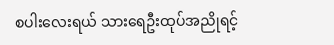စပါးလေးရယ် သားရေဦးထုပ်အညိုရင့်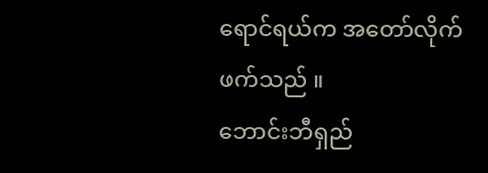ရောင်ရယ်က အတော်လိုက်ဖက်သည် ။
ဘောင်းဘီရှည်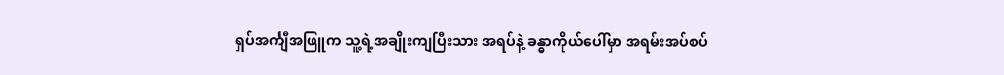ရှပ်အင်္ကျီအဖြူက သူ့ရဲ့အချိုးကျပြီးသား အရပ်နဲ့ ခန္ဓာကိုယ်ပေါ်မှာ အရမ်းအပ်စပ်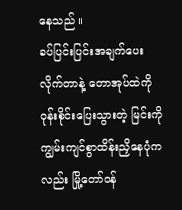နေသည် ။
ခပ်ပြင်းပြင်းအချက်ပေးလိုက်တာနဲ့ တောအုပ်ထဲကိုဝုန်းစိုင်းပြေးသွားတဲ့ မြင်းကို ကျွမ်းကျင်စွာထိန်းညှိနေပုံကလည်း မြို့တော်ဝန်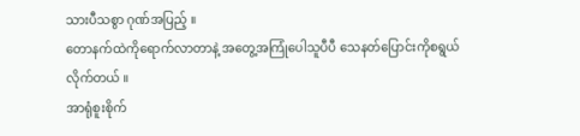သားပီသစွာ ဂုဏ်အပြည့် ။
တောနက်ထဲကိုရောက်လာတာနဲ့ အတွေ့အကြုံပေါသူပီပီ သေနတ်ပြောင်းကိုစရွယ်လိုက်တယ် ။
အာရုံစူးစိုက်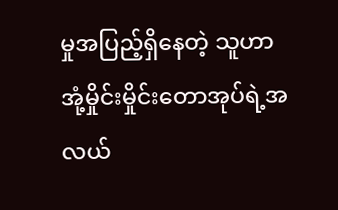မှုအပြည့်ရှိနေတဲ့ သူဟာ အုံ့မှိုင်းမှိုင်းတောအုပ်ရဲ့အလယ်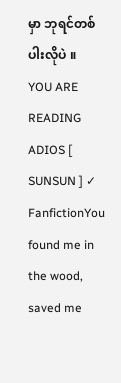မှာ ဘုရင်တစ်ပါးလိုပဲ ။
YOU ARE READING
ADIOS [ SUNSUN ] ✓
FanfictionYou found me in the wood, saved me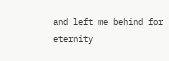and left me behind for eternity